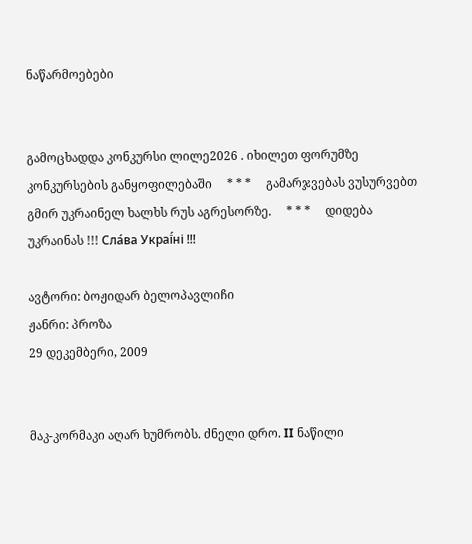ნაწარმოებები


გამოცხადდა კონკურსი ლილე2026 . იხილეთ ფორუმზე კონკურსების განყოფილებაში     * * *     გამარჯვებას ვუსურვებთ გმირ უკრაინელ ხალხს რუს აგრესორზე.     * * *     დიდება უკრაინას !!! Сла́ва Украї́ні !!!

ავტორი: ბოჟიდარ ბელოპავლიჩი
ჟანრი: პროზა
29 დეკემბერი, 2009


მაკ-კორმაკი აღარ ხუმრობს. ძნელი დრო. II ნაწილი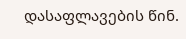დასაფლავების წინ.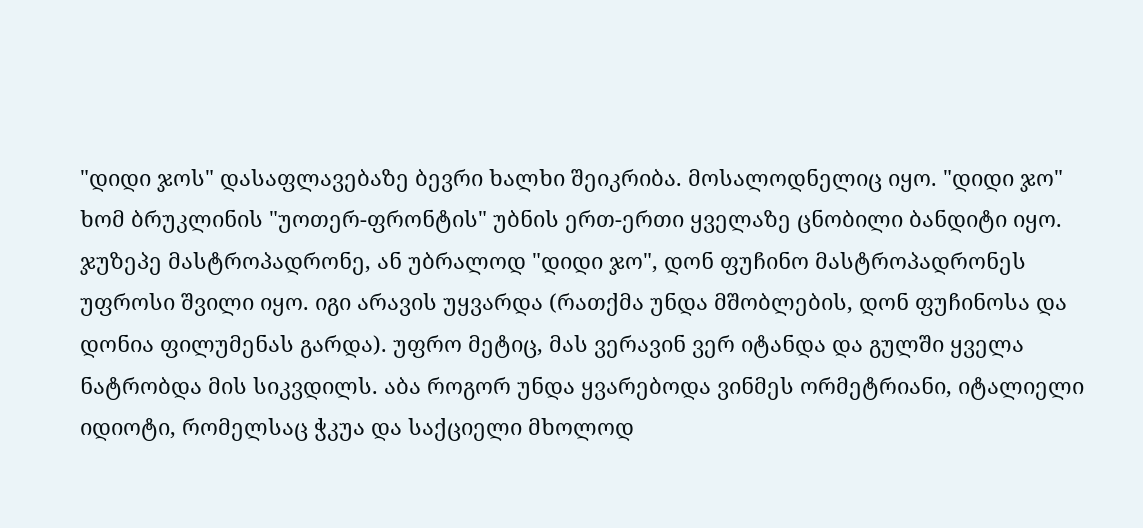"დიდი ჯოს" დასაფლავებაზე ბევრი ხალხი შეიკრიბა. მოსალოდნელიც იყო. "დიდი ჯო" ხომ ბრუკლინის "უოთერ-ფრონტის" უბნის ერთ-ერთი ყველაზე ცნობილი ბანდიტი იყო. ჯუზეპე მასტროპადრონე, ან უბრალოდ "დიდი ჯო", დონ ფუჩინო მასტროპადრონეს უფროსი შვილი იყო. იგი არავის უყვარდა (რათქმა უნდა მშობლების, დონ ფუჩინოსა და დონია ფილუმენას გარდა). უფრო მეტიც, მას ვერავინ ვერ იტანდა და გულში ყველა ნატრობდა მის სიკვდილს. აბა როგორ უნდა ყვარებოდა ვინმეს ორმეტრიანი, იტალიელი იდიოტი, რომელსაც ჭკუა და საქციელი მხოლოდ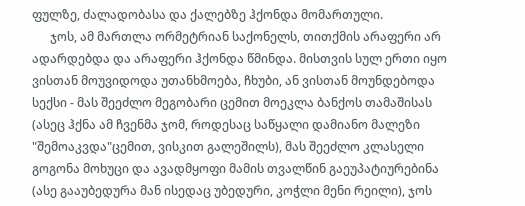ფულზე, ძალადობასა და ქალებზე ჰქონდა მომართული.
      ჯოს, ამ მართლა ორმეტრიან საქონელს, თითქმის არაფერი არ ადარდებდა და არაფერი ჰქონდა წმინდა. მისთვის სულ ერთი იყო ვისთან მოუვიდოდა უთანხმოება, ჩხუბი, ან ვისთან მოუნდებოდა სექსი - მას შეეძლო მეგობარი ცემით მოეკლა ბანქოს თამაშისას (ასეც ჰქნა ამ ჩვენმა ჯომ, როდესაც საწყალი დამიანო მალეზი "შემოაკვდა"ცემით, ვისკით გალეშილს), მას შეეძლო კლასელი გოგონა მოხუცი და ავადმყოფი მამის თვალწინ გაეუპატიურებინა (ასე გააუბედურა მან ისედაც უბედური, კოჭლი მენი რეილი), ჯოს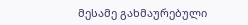მესამე გახმაურებული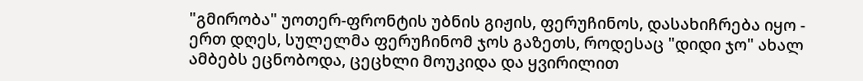"გმირობა" უოთერ-ფრონტის უბნის გიჟის, ფერუჩინოს, დასახიჩრება იყო - ერთ დღეს, სულელმა ფერუჩინომ ჯოს გაზეთს, როდესაც "დიდი ჯო" ახალ ამბებს ეცნობოდა, ცეცხლი მოუკიდა და ყვირილით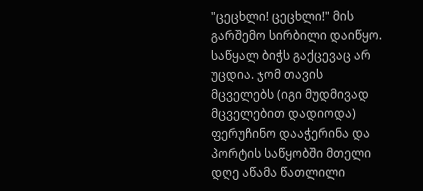"ცეცხლი! ცეცხლი!" მის გარშემო სირბილი დაიწყო. საწყალ ბიჭს გაქცევაც არ უცდია. ჯომ თავის მცველებს (იგი მუდმივად მცველებით დადიოდა) ფერუჩინო დააჭერინა და პორტის საწყობში მთელი დღე აწამა წათლილი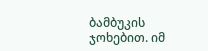ბამბუკის ჯოხებით. იმ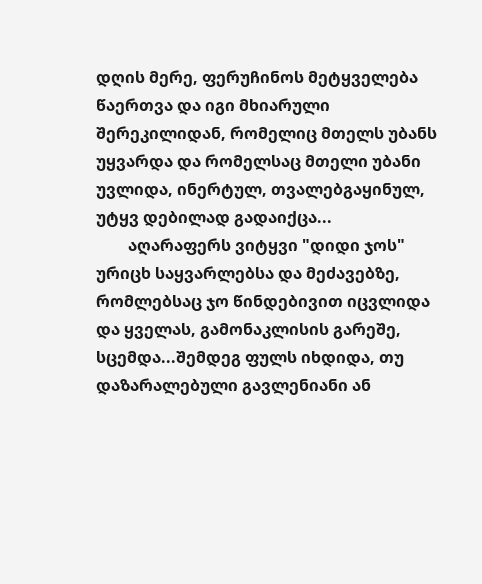დღის მერე, ფერუჩინოს მეტყველება წაერთვა და იგი მხიარული შერეკილიდან, რომელიც მთელს უბანს უყვარდა და რომელსაც მთელი უბანი უვლიდა, ინერტულ, თვალებგაყინულ, უტყვ დებილად გადაიქცა...
        აღარაფერს ვიტყვი "დიდი ჯოს" ურიცხ საყვარლებსა და მეძავებზე, რომლებსაც ჯო წინდებივით იცვლიდა და ყველას, გამონაკლისის გარეშე, სცემდა...შემდეგ ფულს იხდიდა, თუ დაზარალებული გავლენიანი ან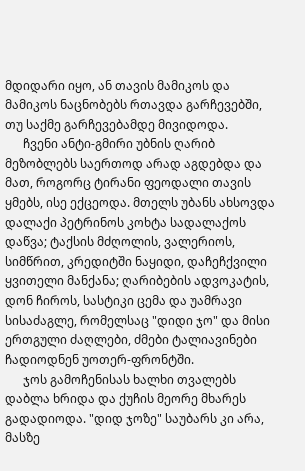მდიდარი იყო, ან თავის მამიკოს და მამიკოს ნაცნობებს რთავდა გარჩევებში, თუ საქმე გარჩევებამდე მივიდოდა.
      ჩვენი ანტი-გმირი უბნის ღარიბ მეზობლებს საერთოდ არად აგდებდა და მათ, როგორც ტირანი ფეოდალი თავის ყმებს, ისე ექცეოდა. მთელს უბანს ახსოვდა დალაქი პეტრინოს კოხტა სადალაქოს დაწვა; ტაქსის მძღოლის, ვალერიოს, სიმწრით, კრედიტში ნაყიდი, დაჩეჩქვილი ყვითელი მანქანა; ღარიბების ადვოკატის, დონ ჩიროს, სასტიკი ცემა და უამრავი სისაძაგლე, რომელსაც "დიდი ჯო" და მისი ერთგული ძაღლები, ძმები ტალიავინები ჩადიოდნენ უოთერ-ფრონტში.
      ჯოს გამოჩენისას ხალხი თვალებს დაბლა ხრიდა და ქუჩის მეორე მხარეს გადადიოდა. "დიდ ჯოზე" საუბარს კი არა, მასზე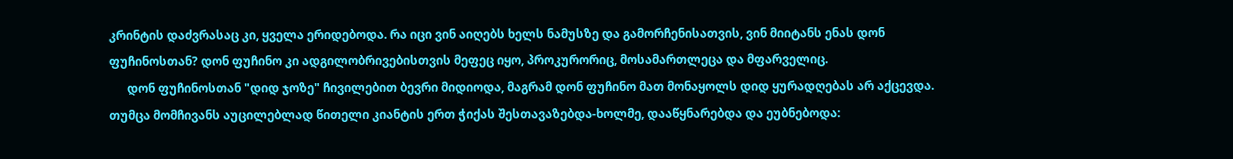კრინტის დაძვრასაც კი, ყველა ერიდებოდა. რა იცი ვინ აიღებს ხელს ნამუსზე და გამორჩენისათვის, ვინ მიიტანს ენას დონ ფუჩინოსთან? დონ ფუჩინო კი ადგილობრივებისთვის მეფეც იყო, პროკურორიც, მოსამართლეცა და მფარველიც.
      დონ ფუჩინოსთან "დიდ ჯოზე" ჩივილებით ბევრი მიდიოდა, მაგრამ დონ ფუჩინო მათ მონაყოლს დიდ ყურადღებას არ აქცევდა. თუმცა მომჩივანს აუცილებლად წითელი კიანტის ერთ ჭიქას შესთავაზებდა-ხოლმე, დააწყნარებდა და ეუბნებოდა: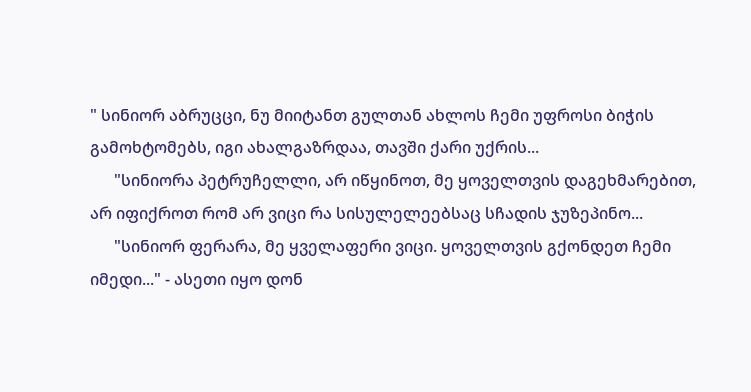" სინიორ აბრუცცი, ნუ მიიტანთ გულთან ახლოს ჩემი უფროსი ბიჭის გამოხტომებს, იგი ახალგაზრდაა, თავში ქარი უქრის...
      "სინიორა პეტრუჩელლი, არ იწყინოთ, მე ყოველთვის დაგეხმარებით, არ იფიქროთ რომ არ ვიცი რა სისულელეებსაც სჩადის ჯუზეპინო...
      "სინიორ ფერარა, მე ყველაფერი ვიცი. ყოველთვის გქონდეთ ჩემი იმედი..." - ასეთი იყო დონ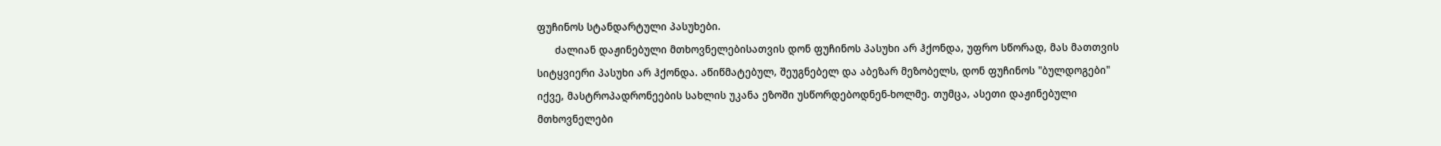ფუჩინოს სტანდარტული პასუხები.
      ძალიან დაჟინებული მთხოვნელებისათვის დონ ფუჩინოს პასუხი არ ჰქონდა, უფრო სწორად, მას მათთვის სიტყვიერი პასუხი არ ჰქონდა. აწიწმატებულ, შეუგნებელ და აბეზარ მეზობელს, დონ ფუჩინოს "ბულდოგები" იქვე, მასტროპადრონეების სახლის უკანა ეზოში უსწორდებოდნენ-ხოლმე. თუმცა, ასეთი დაჟინებული მთხოვნელები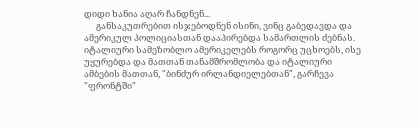დიდი ხანია აღარ ჩანდნენ...
      განსაკუთრებით ისჯებოდნენ ისინი, ვინც გაბედავდა და ამერიკულ პოლიციასთან დააპირებდა სამართლის ძებნას. იტალიური სამეზობლო ამერიკელებს როგორც უცხოებს, ისე უყურებდა და მათთან თანამშრომლობა და იტალიური ამბების მათთან, "ბინძურ ირლანდიელებთან", გარჩევა "ფრონტში"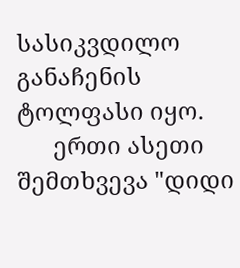სასიკვდილო განაჩენის ტოლფასი იყო.
      ერთი ასეთი შემთხვევა "დიდი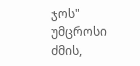ჯოს" უმცროსი ძმის,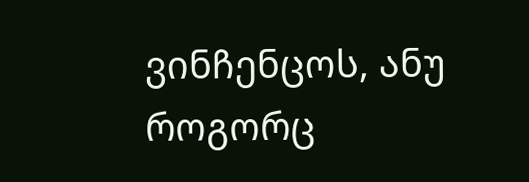ვინჩენცოს, ანუ როგორც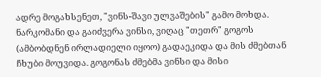ადრე მოგახსენეთ, "ვინს-შავი ულვაშების" გამო მოხდა. ნარკომანი და გაიძვერა ვინსი, ვიღაც "თეთრ" გოგოს (ამბობდნენ ირლადიელი იყოო) გადაეკიდა და მის ძმებთან ჩხუბი მოუვიდა. გოგონას ძმებმა ვინსი და მისი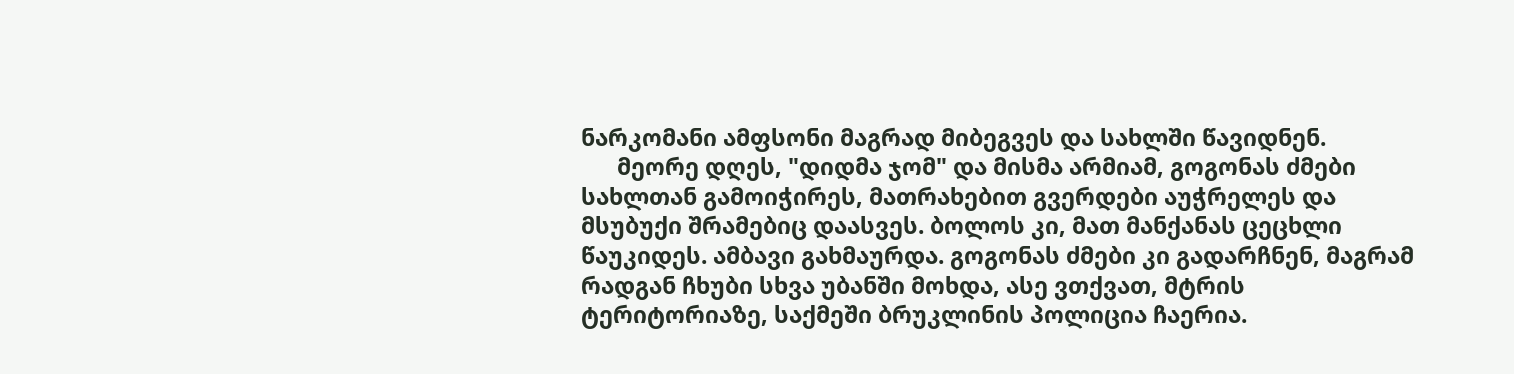ნარკომანი ამფსონი მაგრად მიბეგვეს და სახლში წავიდნენ.
      მეორე დღეს, "დიდმა ჯომ" და მისმა არმიამ, გოგონას ძმები სახლთან გამოიჭირეს, მათრახებით გვერდები აუჭრელეს და მსუბუქი შრამებიც დაასვეს. ბოლოს კი, მათ მანქანას ცეცხლი წაუკიდეს. ამბავი გახმაურდა. გოგონას ძმები კი გადარჩნენ, მაგრამ რადგან ჩხუბი სხვა უბანში მოხდა, ასე ვთქვათ, მტრის ტერიტორიაზე, საქმეში ბრუკლინის პოლიცია ჩაერია.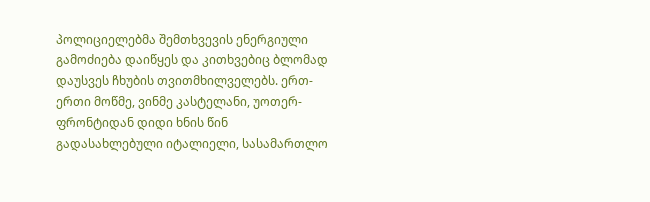პოლიციელებმა შემთხვევის ენერგიული გამოძიება დაიწყეს და კითხვებიც ბლომად დაუსვეს ჩხუბის თვითმხილველებს. ერთ-ერთი მოწმე, ვინმე კასტელანი, უოთერ-ფრონტიდან დიდი ხნის წინ გადასახლებული იტალიელი, სასამართლო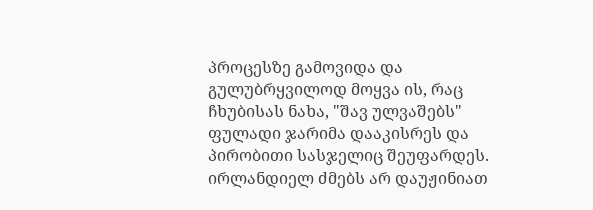პროცესზე გამოვიდა და გულუბრყვილოდ მოყვა ის, რაც ჩხუბისას ნახა, "შავ ულვაშებს" ფულადი ჯარიმა დააკისრეს და პირობითი სასჯელიც შეუფარდეს. ირლანდიელ ძმებს არ დაუჟინიათ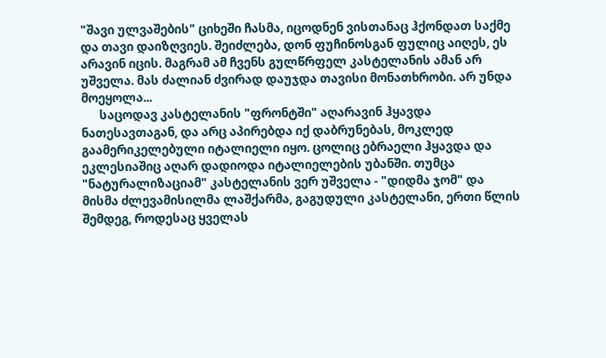"შავი ულვაშების" ციხეში ჩასმა, იცოდნენ ვისთანაც ჰქონდათ საქმე და თავი დაიზღვიეს. შეიძლება, დონ ფუჩინოსგან ფულიც აიღეს, ეს არავინ იცის. მაგრამ ამ ჩვენს გულწრფელ კასტელანის ამან არ უშველა. მას ძალიან ძვირად დაუჯდა თავისი მონათხრობი. არ უნდა მოეყოლა...
      საცოდავ კასტელანის "ფრონტში" აღარავინ ჰყავდა ნათესავთაგან, და არც აპირებდა იქ დაბრუნებას, მოკლედ გაამერიკელებული იტალიელი იყო. ცოლიც ებრაელი ჰყავდა და ეკლესიაშიც აღარ დადიოდა იტალიელების უბანში. თუმცა "ნატურალიზაციამ" კასტელანის ვერ უშველა - "დიდმა ჯომ" და მისმა ძლევამისილმა ლაშქარმა, გაგუდული კასტელანი, ერთი წლის შემდეგ, როდესაც ყველას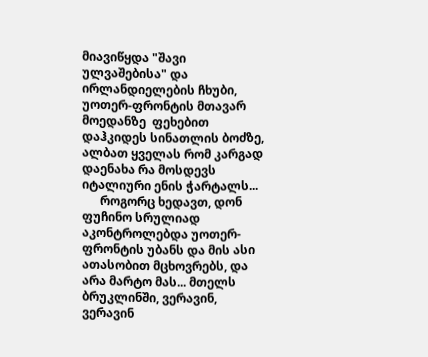მიავიწყდა "შავი ულვაშებისა" და ირლანდიელების ჩხუბი, უოთერ-ფრონტის მთავარ მოედანზე  ფეხებით დაჰკიდეს სინათლის ბოძზე, ალბათ ყველას რომ კარგად დაენახა რა მოსდევს იტალიური ენის ჭარტალს...
      როგორც ხედავთ, დონ ფუჩინო სრულიად აკონტროლებდა უოთერ-ფრონტის უბანს და მის ასი ათასობით მცხოვრებს, და არა მარტო მას... მთელს ბრუკლინში, ვერავინ, ვერავინ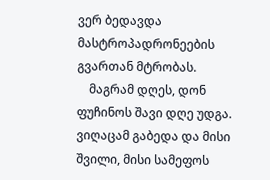ვერ ბედავდა მასტროპადრონეების გვართან მტრობას.
    მაგრამ დღეს, დონ ფუჩინოს შავი დღე უდგა. ვიღაცამ გაბედა და მისი შვილი, მისი სამეფოს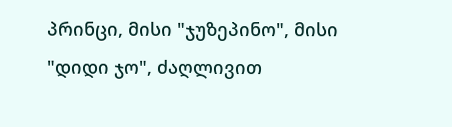პრინცი, მისი "ჯუზეპინო", მისი "დიდი ჯო", ძაღლივით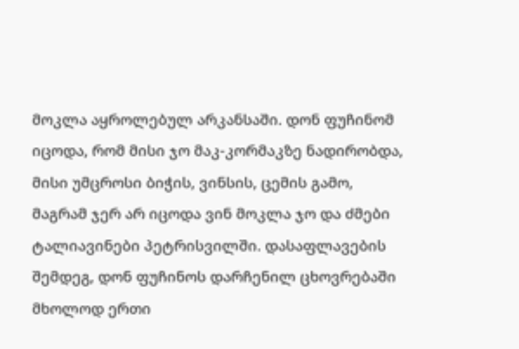მოკლა აყროლებულ არკანსაში. დონ ფუჩინომ იცოდა, რომ მისი ჯო მაკ-კორმაკზე ნადირობდა, მისი უმცროსი ბიჭის, ვინსის, ცემის გამო, მაგრამ ჯერ არ იცოდა ვინ მოკლა ჯო და ძმები ტალიავინები პეტრისვილში. დასაფლავების შემდეგ, დონ ფუჩინოს დარჩენილ ცხოვრებაში მხოლოდ ერთი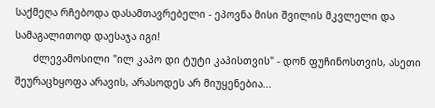საქმეღა რჩებოდა დასამთავრებელი - ეპოვნა მისი შვილის მკვლელი და სამაგალითოდ დაესაჯა იგი!
      ძლევამოსილი "ილ კაპო დი ტუტი კაპისთვის" - დონ ფუჩინოსთვის, ასეთი შეურაცხყოფა არავის, არასოდეს არ მიუყენებია...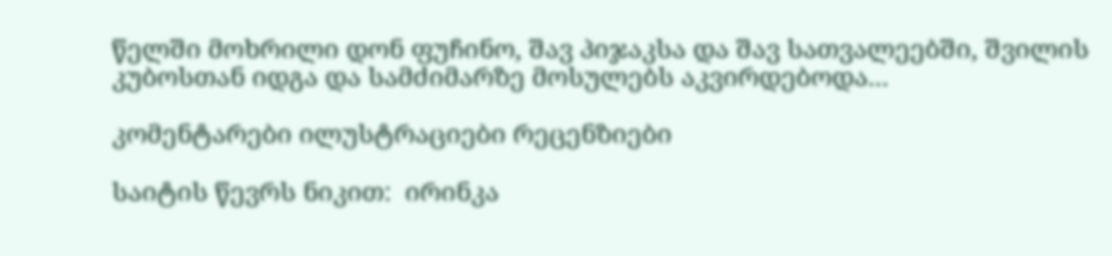წელში მოხრილი დონ ფუჩინო, შავ პიჯაკსა და შავ სათვალეებში, შვილის კუბოსთან იდგა და სამძიმარზე მოსულებს აკვირდებოდა...

კომენტარები ილუსტრაციები რეცენზიები

საიტის წევრს ნიკით:  ირინკა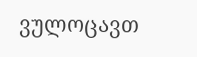ვულოცავთ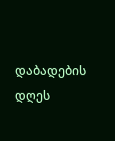დაბადების დღეს